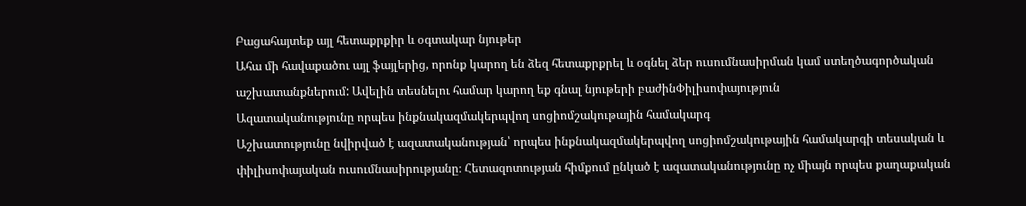Բացահայտեք այլ հետաքրքիր և օգտակար նյութեր
Ահա մի հավաքածու այլ ֆայլերից, որոնք կարող են ձեզ հետաքրքրել և օգնել ձեր ուսումնասիրման կամ ստեղծագործական աշխատանքներում: Ավելին տեսնելու համար կարող եք գնալ նյութերի բաժինՓիլիսոփայություն
Ազատականությունը որպես ինքնակազմակերպվող սոցիոմշակութային համակարգ
Աշխատությունը նվիրված է ազատականության՝ որպես ինքնակազմակերպվող սոցիոմշակութային համակարգի տեսական և փիլիսոփայական ուսումնասիրությանը։ Հետազոտության հիմքում ընկած է ազատականությունը ոչ միայն որպես քաղաքական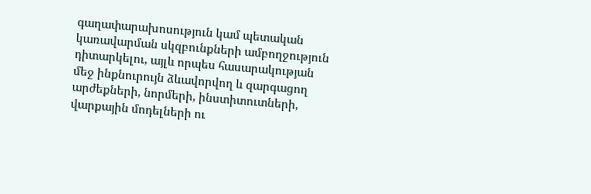գաղափարախոսություն կամ պետական կառավարման սկզբունքների ամբողջություն դիտարկելու, այլև որպես հասարակության մեջ ինքնուրույն ձևավորվող և զարգացող արժեքների, նորմերի, ինստիտուտների, վարքային մոդելների ու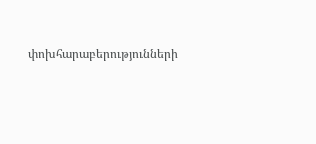փոխհարաբերությունների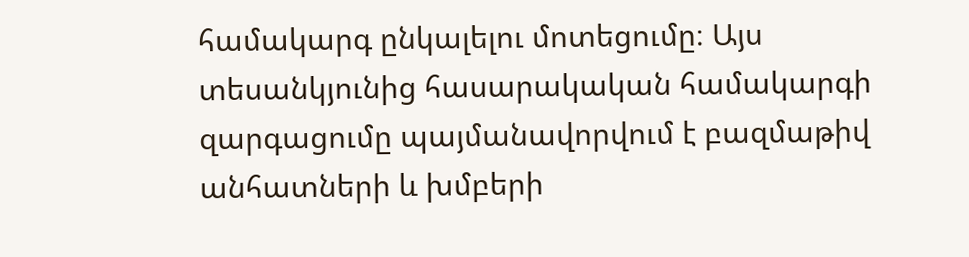համակարգ ընկալելու մոտեցումը։ Այս տեսանկյունից հասարակական համակարգի զարգացումը պայմանավորվում է բազմաթիվ անհատների և խմբերի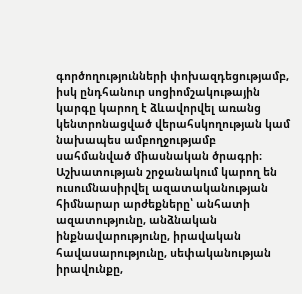գործողությունների փոխազդեցությամբ, իսկ ընդհանուր սոցիոմշակութային կարգը կարող է ձևավորվել առանց կենտրոնացված վերահսկողության կամ նախապես ամբողջությամբ սահմանված միասնական ծրագրի։ Աշխատության շրջանակում կարող են ուսումնասիրվել ազատականության հիմնարար արժեքները՝ անհատի ազատությունը, անձնական ինքնավարությունը, իրավական հավասարությունը, սեփականության իրավունքը,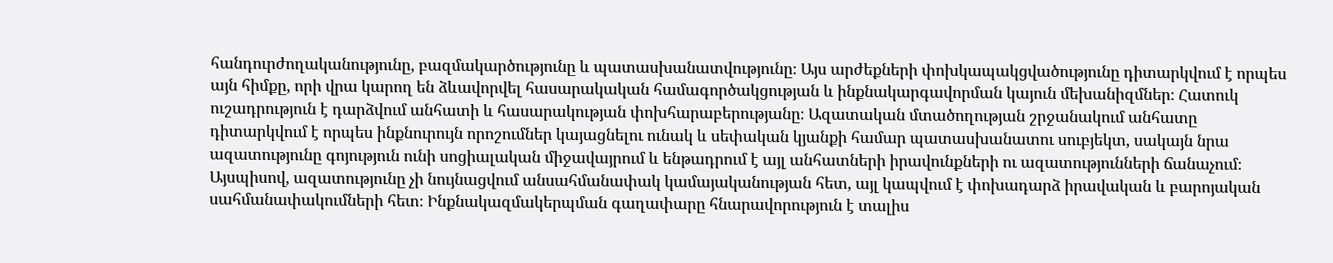հանդուրժողականությունը, բազմակարծությունը և պատասխանատվությունը։ Այս արժեքների փոխկապակցվածությունը դիտարկվում է որպես այն հիմքը, որի վրա կարող են ձևավորվել հասարակական համագործակցության և ինքնակարգավորման կայուն մեխանիզմներ։ Հատուկ ուշադրություն է դարձվում անհատի և հասարակության փոխհարաբերությանը։ Ազատական մտածողության շրջանակում անհատը դիտարկվում է որպես ինքնուրույն որոշումներ կայացնելու ունակ և սեփական կյանքի համար պատասխանատու սուբյեկտ, սակայն նրա ազատությունը գոյություն ունի սոցիալական միջավայրում և ենթադրում է այլ անհատների իրավունքների ու ազատությունների ճանաչում։ Այսպիսով, ազատությունը չի նույնացվում անսահմանափակ կամայականության հետ, այլ կապվում է փոխադարձ իրավական և բարոյական սահմանափակումների հետ։ Ինքնակազմակերպման գաղափարը հնարավորություն է տալիս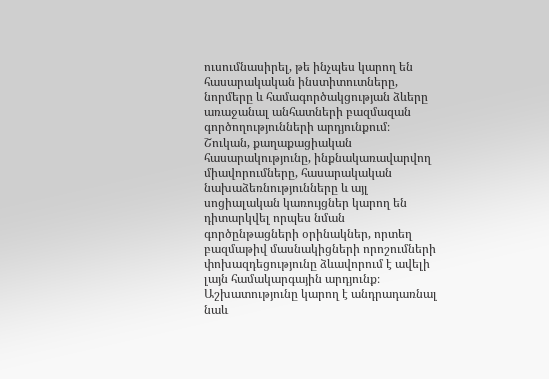ուսումնասիրել, թե ինչպես կարող են հասարակական ինստիտուտները, նորմերը և համագործակցության ձևերը առաջանալ անհատների բազմազան գործողությունների արդյունքում։ Շուկան, քաղաքացիական հասարակությունը, ինքնակառավարվող միավորումները, հասարակական նախաձեռնությունները և այլ սոցիալական կառույցներ կարող են դիտարկվել որպես նման գործընթացների օրինակներ, որտեղ բազմաթիվ մասնակիցների որոշումների փոխազդեցությունը ձևավորում է ավելի լայն համակարգային արդյունք։ Աշխատությունը կարող է անդրադառնալ նաև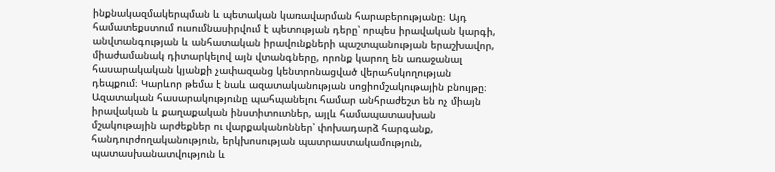ինքնակազմակերպման և պետական կառավարման հարաբերությանը։ Այդ համատեքստում ուսումնասիրվում է պետության դերը՝ որպես իրավական կարգի, անվտանգության և անհատական իրավունքների պաշտպանության երաշխավոր, միաժամանակ դիտարկելով այն վտանգները, որոնք կարող են առաջանալ հասարակական կյանքի չափազանց կենտրոնացված վերահսկողության դեպքում։ Կարևոր թեմա է նաև ազատականության սոցիոմշակութային բնույթը։ Ազատական հասարակությունը պահպանելու համար անհրաժեշտ են ոչ միայն իրավական և քաղաքական ինստիտուտներ, այլև համապատասխան մշակութային արժեքներ ու վարքականոններ՝ փոխադարձ հարգանք, հանդուրժողականություն, երկխոսության պատրաստակամություն, պատասխանատվություն և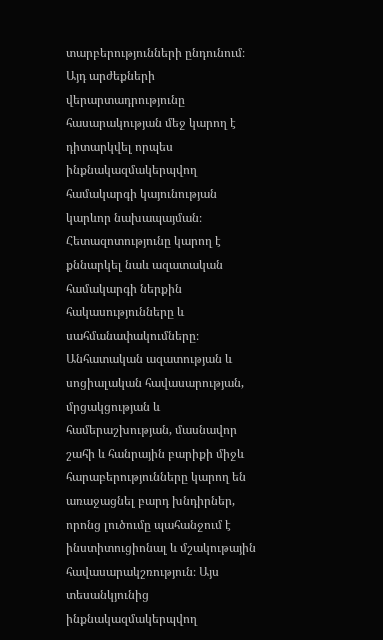տարբերությունների ընդունում։ Այդ արժեքների վերարտադրությունը հասարակության մեջ կարող է դիտարկվել որպես ինքնակազմակերպվող համակարգի կայունության կարևոր նախապայման։ Հետազոտությունը կարող է քննարկել նաև ազատական համակարգի ներքին հակասությունները և սահմանափակումները։ Անհատական ազատության և սոցիալական հավասարության, մրցակցության և համերաշխության, մասնավոր շահի և հանրային բարիքի միջև հարաբերությունները կարող են առաջացնել բարդ խնդիրներ, որոնց լուծումը պահանջում է ինստիտուցիոնալ և մշակութային հավասարակշռություն։ Այս տեսանկյունից ինքնակազմակերպվող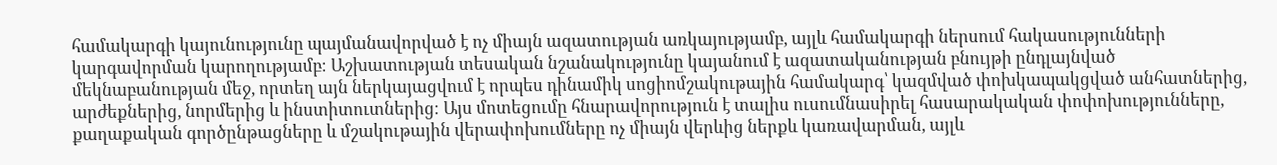համակարգի կայունությունը պայմանավորված է ոչ միայն ազատության առկայությամբ, այլև համակարգի ներսում հակասությունների կարգավորման կարողությամբ։ Աշխատության տեսական նշանակությունը կայանում է ազատականության բնույթի ընդլայնված մեկնաբանության մեջ, որտեղ այն ներկայացվում է որպես դինամիկ սոցիոմշակութային համակարգ՝ կազմված փոխկապակցված անհատներից, արժեքներից, նորմերից և ինստիտուտներից։ Այս մոտեցումը հնարավորություն է տալիս ուսումնասիրել հասարակական փոփոխությունները, քաղաքական գործընթացները և մշակութային վերափոխումները ոչ միայն վերևից ներքև կառավարման, այլև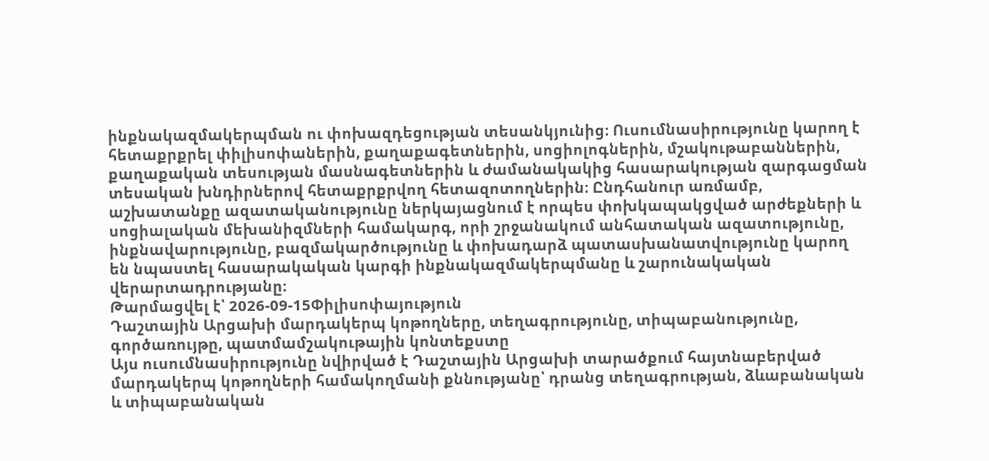ինքնակազմակերպման ու փոխազդեցության տեսանկյունից։ Ուսումնասիրությունը կարող է հետաքրքրել փիլիսոփաներին, քաղաքագետներին, սոցիոլոգներին, մշակութաբաններին, քաղաքական տեսության մասնագետներին և ժամանակակից հասարակության զարգացման տեսական խնդիրներով հետաքրքրվող հետազոտողներին։ Ընդհանուր առմամբ, աշխատանքը ազատականությունը ներկայացնում է որպես փոխկապակցված արժեքների և սոցիալական մեխանիզմների համակարգ, որի շրջանակում անհատական ազատությունը, ինքնավարությունը, բազմակարծությունը և փոխադարձ պատասխանատվությունը կարող են նպաստել հասարակական կարգի ինքնակազմակերպմանը և շարունակական վերարտադրությանը։
Թարմացվել է՝ 2026-09-15Փիլիսոփայություն
Դաշտային Արցախի մարդակերպ կոթողները, տեղագրությունը, տիպաբանությունը, գործառույթը, պատմամշակութային կոնտեքստը
Այս ուսումնասիրությունը նվիրված է Դաշտային Արցախի տարածքում հայտնաբերված մարդակերպ կոթողների համակողմանի քննությանը՝ դրանց տեղագրության, ձևաբանական և տիպաբանական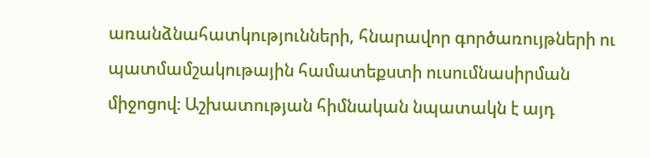առանձնահատկությունների, հնարավոր գործառույթների ու պատմամշակութային համատեքստի ուսումնասիրման միջոցով։ Աշխատության հիմնական նպատակն է այդ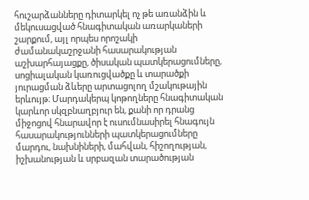հուշարձանները դիտարկել ոչ թե առանձին և մեկուսացված հնագիտական առարկաների շարքում, այլ որպես որոշակի ժամանակաշրջանի հասարակության աշխարհայացքը, ծիսական պատկերացումները, սոցիալական կառուցվածքը և տարածքի յուրացման ձևերը արտացոլող մշակութային երևույթ։ Մարդակերպ կոթողները հնագիտական կարևոր սկզբնաղբյուր են, քանի որ դրանց միջոցով հնարավոր է ուսումնասիրել հնագույն հասարակությունների պատկերացումները մարդու, նախնիների, մահվան, հիշողության, իշխանության և սրբազան տարածության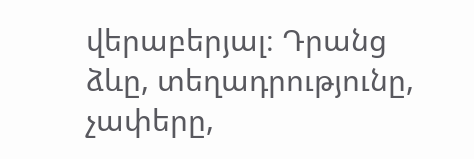վերաբերյալ։ Դրանց ձևը, տեղադրությունը, չափերը,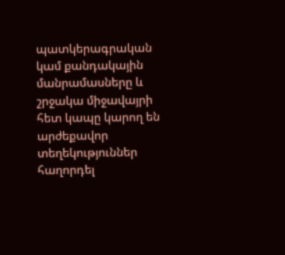պատկերագրական կամ քանդակային մանրամասները և շրջակա միջավայրի հետ կապը կարող են արժեքավոր տեղեկություններ հաղորդել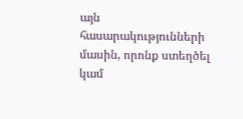այն հասարակությունների մասին, որոնք ստեղծել կամ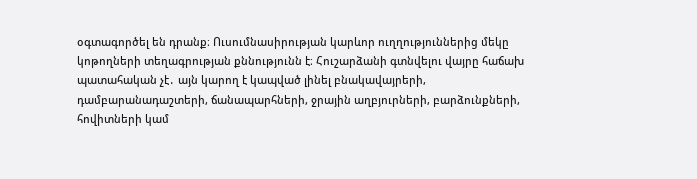օգտագործել են դրանք։ Ուսումնասիրության կարևոր ուղղություններից մեկը կոթողների տեղագրության քննությունն է։ Հուշարձանի գտնվելու վայրը հաճախ պատահական չէ․ այն կարող է կապված լինել բնակավայրերի, դամբարանադաշտերի, ճանապարհների, ջրային աղբյուրների, բարձունքների, հովիտների կամ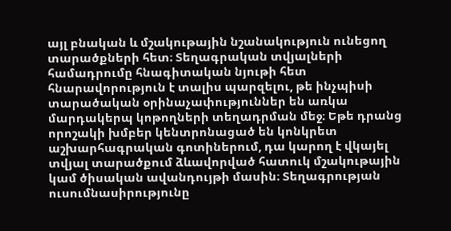այլ բնական և մշակութային նշանակություն ունեցող տարածքների հետ։ Տեղագրական տվյալների համադրումը հնագիտական նյութի հետ հնարավորություն է տալիս պարզելու, թե ինչպիսի տարածական օրինաչափություններ են առկա մարդակերպ կոթողների տեղադրման մեջ։ Եթե դրանց որոշակի խմբեր կենտրոնացած են կոնկրետ աշխարհագրական գոտիներում, դա կարող է վկայել տվյալ տարածքում ձևավորված հատուկ մշակութային կամ ծիսական ավանդույթի մասին։ Տեղագրության ուսումնասիրությունը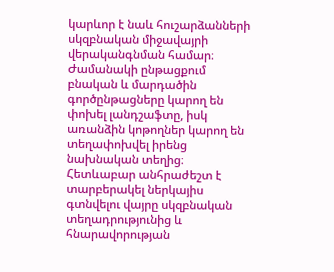կարևոր է նաև հուշարձանների սկզբնական միջավայրի վերականգնման համար։ Ժամանակի ընթացքում բնական և մարդածին գործընթացները կարող են փոխել լանդշաֆտը, իսկ առանձին կոթողներ կարող են տեղափոխվել իրենց նախնական տեղից։ Հետևաբար անհրաժեշտ է տարբերակել ներկայիս գտնվելու վայրը սկզբնական տեղադրությունից և հնարավորության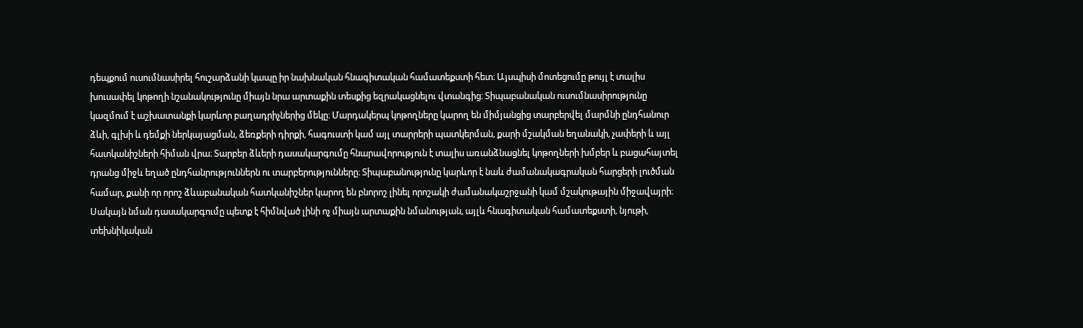դեպքում ուսումնասիրել հուշարձանի կապը իր նախնական հնագիտական համատեքստի հետ։ Այսպիսի մոտեցումը թույլ է տալիս խուսափել կոթողի նշանակությունը միայն նրա արտաքին տեսքից եզրակացնելու վտանգից։ Տիպաբանական ուսումնասիրությունը կազմում է աշխատանքի կարևոր բաղադրիչներից մեկը։ Մարդակերպ կոթողները կարող են միմյանցից տարբերվել մարմնի ընդհանուր ձևի, գլխի և դեմքի ներկայացման, ձեռքերի դիրքի, հագուստի կամ այլ տարրերի պատկերման, քարի մշակման եղանակի, չափերի և այլ հատկանիշների հիման վրա։ Տարբեր ձևերի դասակարգումը հնարավորություն է տալիս առանձնացնել կոթողների խմբեր և բացահայտել դրանց միջև եղած ընդհանրություններն ու տարբերությունները։ Տիպաբանությունը կարևոր է նաև ժամանակագրական հարցերի լուծման համար, քանի որ որոշ ձևաբանական հատկանիշներ կարող են բնորոշ լինել որոշակի ժամանակաշրջանի կամ մշակութային միջավայրի։ Սակայն նման դասակարգումը պետք է հիմնված լինի ոչ միայն արտաքին նմանության, այլև հնագիտական համատեքստի, նյութի, տեխնիկական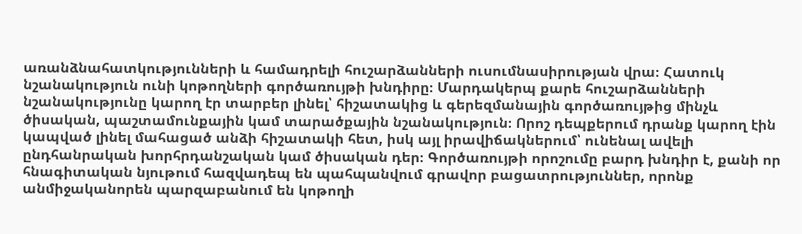առանձնահատկությունների և համադրելի հուշարձանների ուսումնասիրության վրա։ Հատուկ նշանակություն ունի կոթողների գործառույթի խնդիրը։ Մարդակերպ քարե հուշարձանների նշանակությունը կարող էր տարբեր լինել՝ հիշատակից և գերեզմանային գործառույթից մինչև ծիսական, պաշտամունքային կամ տարածքային նշանակություն։ Որոշ դեպքերում դրանք կարող էին կապված լինել մահացած անձի հիշատակի հետ, իսկ այլ իրավիճակներում՝ ունենալ ավելի ընդհանրական խորհրդանշական կամ ծիսական դեր։ Գործառույթի որոշումը բարդ խնդիր է, քանի որ հնագիտական նյութում հազվադեպ են պահպանվում գրավոր բացատրություններ, որոնք անմիջականորեն պարզաբանում են կոթողի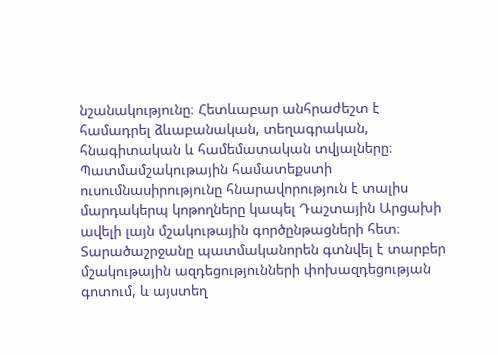նշանակությունը։ Հետևաբար անհրաժեշտ է համադրել ձևաբանական, տեղագրական, հնագիտական և համեմատական տվյալները։ Պատմամշակութային համատեքստի ուսումնասիրությունը հնարավորություն է տալիս մարդակերպ կոթողները կապել Դաշտային Արցախի ավելի լայն մշակութային գործընթացների հետ։ Տարածաշրջանը պատմականորեն գտնվել է տարբեր մշակութային ազդեցությունների փոխազդեցության գոտում, և այստեղ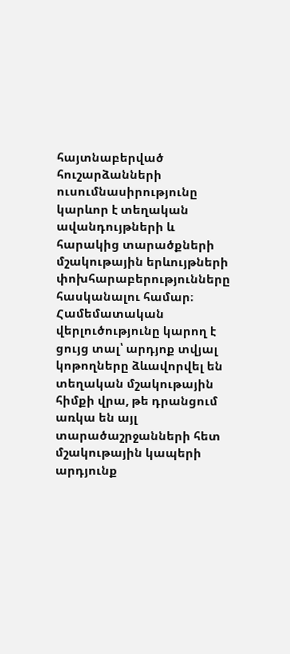հայտնաբերված հուշարձանների ուսումնասիրությունը կարևոր է տեղական ավանդույթների և հարակից տարածքների մշակութային երևույթների փոխհարաբերությունները հասկանալու համար։ Համեմատական վերլուծությունը կարող է ցույց տալ՝ արդյոք տվյալ կոթողները ձևավորվել են տեղական մշակութային հիմքի վրա, թե դրանցում առկա են այլ տարածաշրջանների հետ մշակութային կապերի արդյունք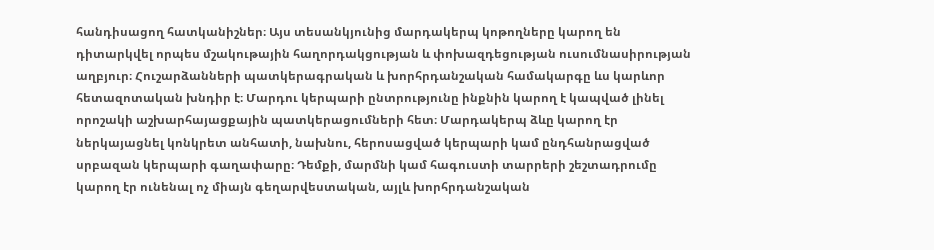հանդիսացող հատկանիշներ։ Այս տեսանկյունից մարդակերպ կոթողները կարող են դիտարկվել որպես մշակութային հաղորդակցության և փոխազդեցության ուսումնասիրության աղբյուր։ Հուշարձանների պատկերագրական և խորհրդանշական համակարգը ևս կարևոր հետազոտական խնդիր է։ Մարդու կերպարի ընտրությունը ինքնին կարող է կապված լինել որոշակի աշխարհայացքային պատկերացումների հետ։ Մարդակերպ ձևը կարող էր ներկայացնել կոնկրետ անհատի, նախնու, հերոսացված կերպարի կամ ընդհանրացված սրբազան կերպարի գաղափարը։ Դեմքի, մարմնի կամ հագուստի տարրերի շեշտադրումը կարող էր ունենալ ոչ միայն գեղարվեստական, այլև խորհրդանշական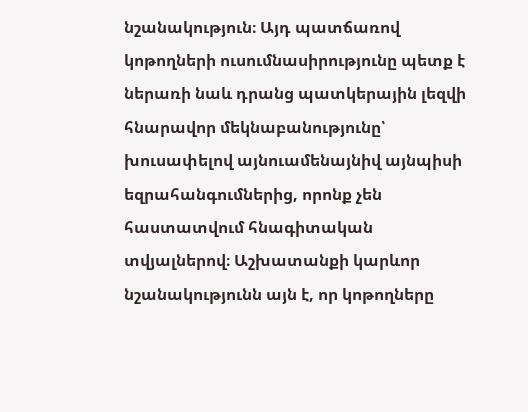նշանակություն։ Այդ պատճառով կոթողների ուսումնասիրությունը պետք է ներառի նաև դրանց պատկերային լեզվի հնարավոր մեկնաբանությունը՝ խուսափելով այնուամենայնիվ այնպիսի եզրահանգումներից, որոնք չեն հաստատվում հնագիտական տվյալներով։ Աշխատանքի կարևոր նշանակությունն այն է, որ կոթողները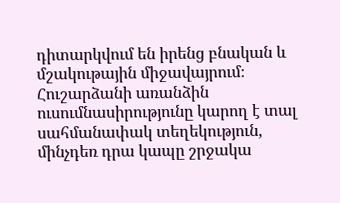դիտարկվում են իրենց բնական և մշակութային միջավայրում։ Հուշարձանի առանձին ուսումնասիրությունը կարող է տալ սահմանափակ տեղեկություն, մինչդեռ դրա կապը շրջակա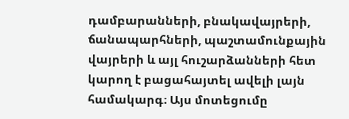դամբարանների, բնակավայրերի, ճանապարհների, պաշտամունքային վայրերի և այլ հուշարձանների հետ կարող է բացահայտել ավելի լայն համակարգ։ Այս մոտեցումը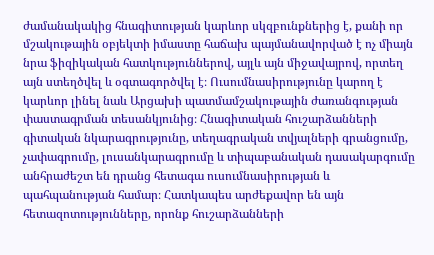ժամանակակից հնագիտության կարևոր սկզբունքներից է, քանի որ մշակութային օբյեկտի իմաստը հաճախ պայմանավորված է ոչ միայն նրա ֆիզիկական հատկություններով, այլև այն միջավայրով, որտեղ այն ստեղծվել և օգտագործվել է։ Ուսումնասիրությունը կարող է կարևոր լինել նաև Արցախի պատմամշակութային ժառանգության փաստագրման տեսանկյունից։ Հնագիտական հուշարձանների գիտական նկարագրությունը, տեղագրական տվյալների գրանցումը, չափագրումը, լուսանկարագրումը և տիպաբանական դասակարգումը անհրաժեշտ են դրանց հետագա ուսումնասիրության և պահպանության համար։ Հատկապես արժեքավոր են այն հետազոտությունները, որոնք հուշարձանների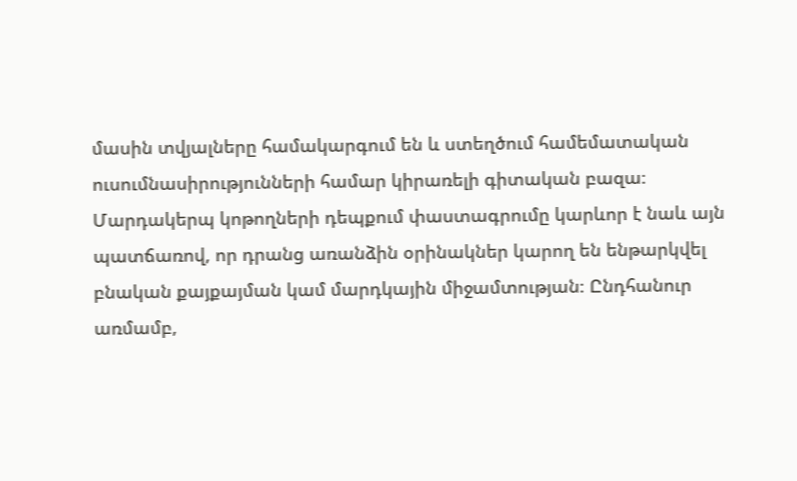մասին տվյալները համակարգում են և ստեղծում համեմատական ուսումնասիրությունների համար կիրառելի գիտական բազա։ Մարդակերպ կոթողների դեպքում փաստագրումը կարևոր է նաև այն պատճառով, որ դրանց առանձին օրինակներ կարող են ենթարկվել բնական քայքայման կամ մարդկային միջամտության։ Ընդհանուր առմամբ,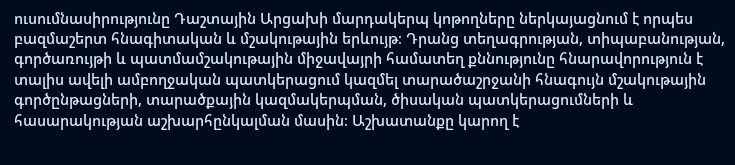ուսումնասիրությունը Դաշտային Արցախի մարդակերպ կոթողները ներկայացնում է որպես բազմաշերտ հնագիտական և մշակութային երևույթ։ Դրանց տեղագրության, տիպաբանության, գործառույթի և պատմամշակութային միջավայրի համատեղ քննությունը հնարավորություն է տալիս ավելի ամբողջական պատկերացում կազմել տարածաշրջանի հնագույն մշակութային գործընթացների, տարածքային կազմակերպման, ծիսական պատկերացումների և հասարակության աշխարհընկալման մասին։ Աշխատանքը կարող է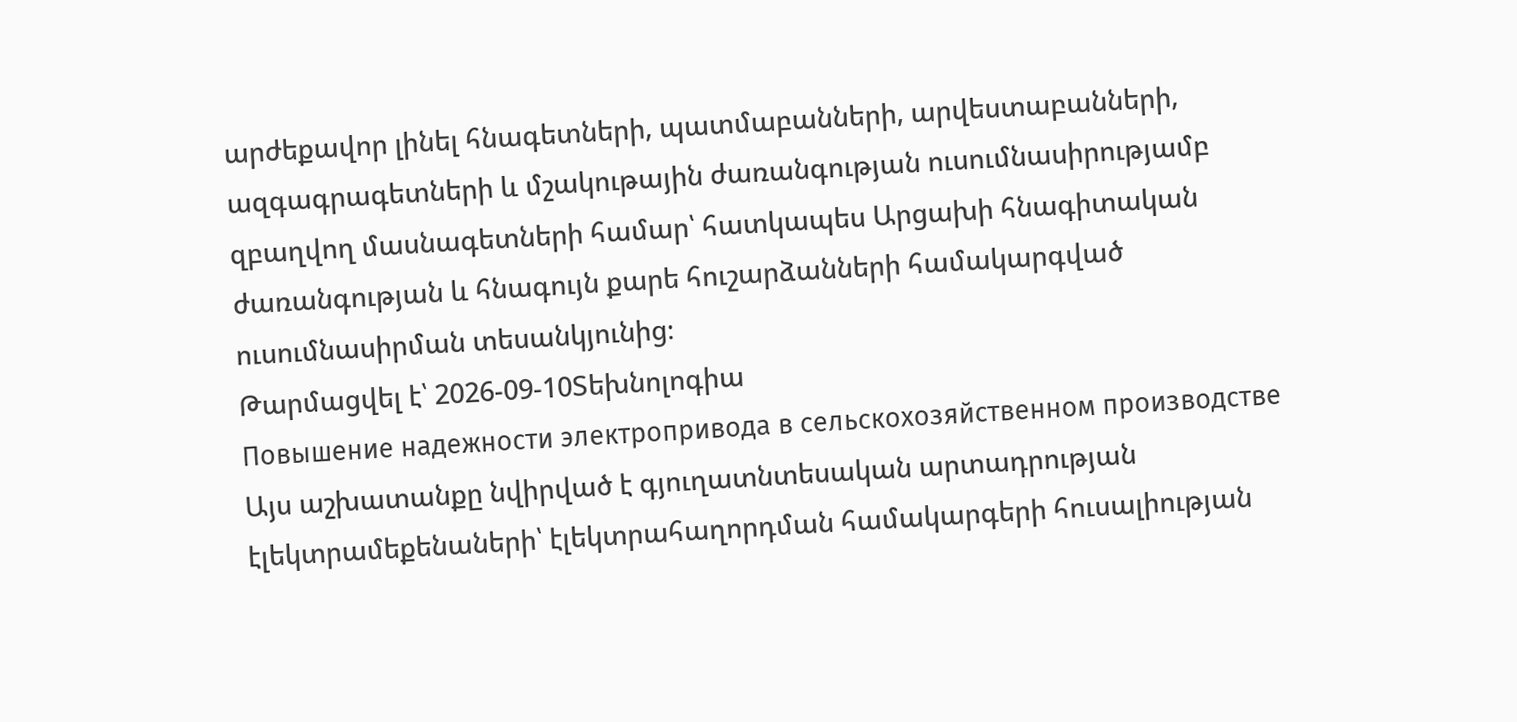արժեքավոր լինել հնագետների, պատմաբանների, արվեստաբանների, ազգագրագետների և մշակութային ժառանգության ուսումնասիրությամբ զբաղվող մասնագետների համար՝ հատկապես Արցախի հնագիտական ժառանգության և հնագույն քարե հուշարձանների համակարգված ուսումնասիրման տեսանկյունից։
Թարմացվել է՝ 2026-09-10Տեխնոլոգիա
Повышение надежности электропривода в сельскохозяйственном производстве
Այս աշխատանքը նվիրված է գյուղատնտեսական արտադրության էլեկտրամեքենաների՝ էլեկտրահաղորդման համակարգերի հուսալիության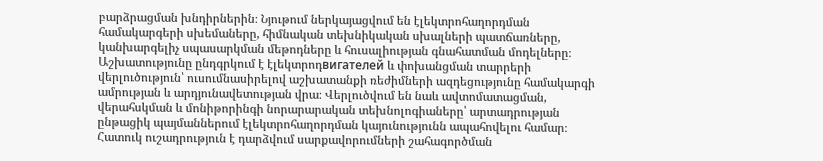բարձրացման խնդիրներին։ Նյութում ներկայացվում են էլեկտրոհաղորդման համակարգերի սխեմաները, հիմնական տեխնիկական սխալների պատճառները, կանխարգելիչ սպասարկման մեթոդները և հուսալիության գնահատման մոդելները։ Աշխատությունը ընդգրկում է էլեկտրոդвигателей և փոխանցման տարրերի վերլուծություն՝ ուսումնասիրելով աշխատանքի ռեժիմների ազդեցությունը համակարգի ամրության և արդյունավետության վրա։ Վերլուծվում են նաև ավտոմատացման, վերահսկման և մոնիթորինգի նորարարական տեխնոլոգիաները՝ արտադրության ընթացիկ պայմաններում էլեկտրոհաղորդման կայունությունն ապահովելու համար։ Հատուկ ուշադրություն է դարձվում սարքավորումների շահագործման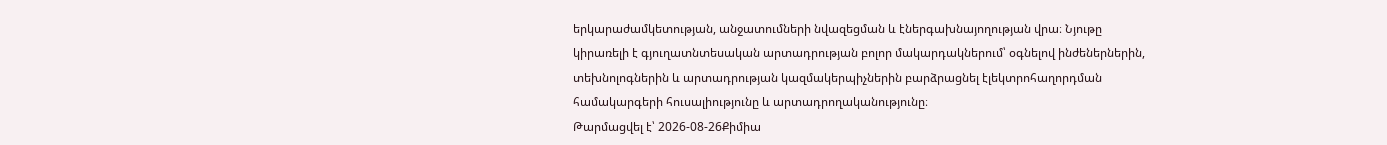երկարաժամկետության, անջատումների նվազեցման և էներգախնայողության վրա։ Նյութը կիրառելի է գյուղատնտեսական արտադրության բոլոր մակարդակներում՝ օգնելով ինժեներներին, տեխնոլոգներին և արտադրության կազմակերպիչներին բարձրացնել էլեկտրոհաղորդման համակարգերի հուսալիությունը և արտադրողականությունը։
Թարմացվել է՝ 2026-08-26Քիմիա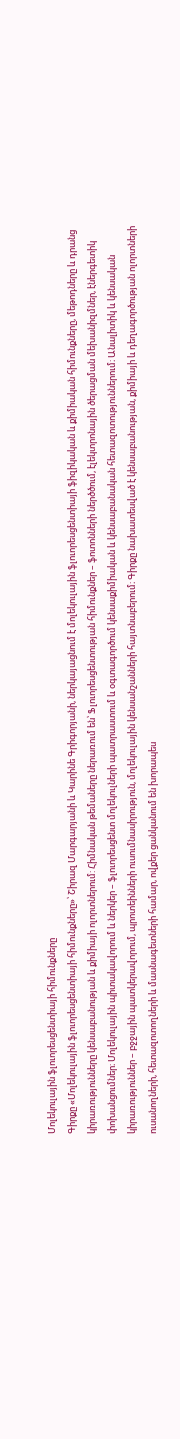Մոլեկուլային ֆլուորեսցենտիայի հիմունքները
Գիրքը «Մոլեկուլային ֆլուորեսցենտիայի հիմունքները»՝ Շիրազ Մարգարյանի և Կարինե Գրիգորյանի, ներկայացնում է մոլեկուլային ֆլուորեսցենտիայի ֆիզիկական և քիմիական հիմունքները, մեթոդները և դրանց կիրառությունները կենսաբանության և քիմիայի ոլորտներում: Հիմնական թեմաները ներառում են՝ Ֆլուորեսցենտության հիմունքներ – ֆոտոնների ներծծում, էլեկտրոնային ծերացման մեխանիզմներ, էներգետիկ փոխանցումներ։ Մոլեկուլային պիտակավորում և ներկեր – ֆլուորեսցենտ մոլեկուլների պատրաստում և օգտագործում կենսաքիմիական և կենսաբանական հետազոտություններում։ Անալիտիկ և կենսական կիրառություններ – բջջային պատկերավորում, պրոտեինների ուսումնասիրություն, մոլեկուլային կենսանշանների հայտնաբերում։ Գիրքը նախատեսված է կենսաբանության, քիմիայի և դեղագործության ոլորտների ուսանողների, հետազոտողների և մասնագետների համար, ովքեր ցանկանում են խորապես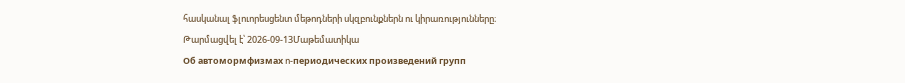հասկանալ ֆլուորեսցենտ մեթոդների սկզբունքներն ու կիրառությունները։
Թարմացվել է՝ 2026-09-13Մաթեմատիկա
Об автомормфизмах ո-периодических произведений групп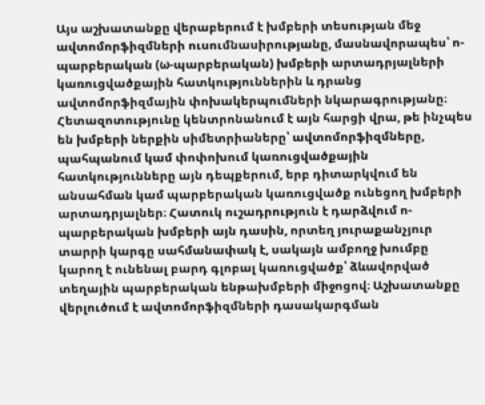Այս աշխատանքը վերաբերում է խմբերի տեսության մեջ ավտոմորֆիզմների ուսումնասիրությանը, մասնավորապես՝ ո-պարբերական (ω-պարբերական) խմբերի արտադրյալների կառուցվածքային հատկություններին և դրանց ավտոմորֆիզմային փոխակերպումների նկարագրությանը։ Հետազոտությունը կենտրոնանում է այն հարցի վրա, թե ինչպես են խմբերի ներքին սիմետրիաները՝ ավտոմորֆիզմները, պահպանում կամ փոփոխում կառուցվածքային հատկությունները այն դեպքերում, երբ դիտարկվում են անսահման կամ պարբերական կառուցվածք ունեցող խմբերի արտադրյալներ։ Հատուկ ուշադրություն է դարձվում ո-պարբերական խմբերի այն դասին, որտեղ յուրաքանչյուր տարրի կարգը սահմանափակ է, սակայն ամբողջ խումբը կարող է ունենալ բարդ գլոբալ կառուցվածք՝ ձևավորված տեղային պարբերական ենթախմբերի միջոցով։ Աշխատանքը վերլուծում է ավտոմորֆիզմների դասակարգման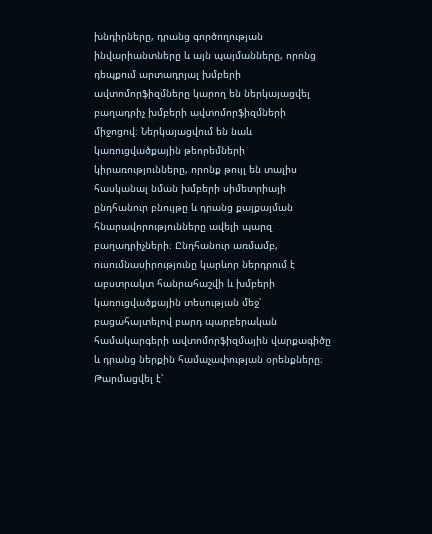խնդիրները, դրանց գործողության ինվարիանտները և այն պայմանները, որոնց դեպքում արտադրյալ խմբերի ավտոմորֆիզմները կարող են ներկայացվել բաղադրիչ խմբերի ավտոմորֆիզմների միջոցով։ Ներկայացվում են նաև կառուցվածքային թեորեմների կիրառությունները, որոնք թույլ են տալիս հասկանալ նման խմբերի սիմետրիայի ընդհանուր բնույթը և դրանց քայքայման հնարավորությունները ավելի պարզ բաղադրիչների։ Ընդհանուր առմամբ, ուսումնասիրությունը կարևոր ներդրում է աբստրակտ հանրահաշվի և խմբերի կառուցվածքային տեսության մեջ՝ բացահայտելով բարդ պարբերական համակարգերի ավտոմորֆիզմային վարքագիծը և դրանց ներքին համաչափության օրենքները։
Թարմացվել է՝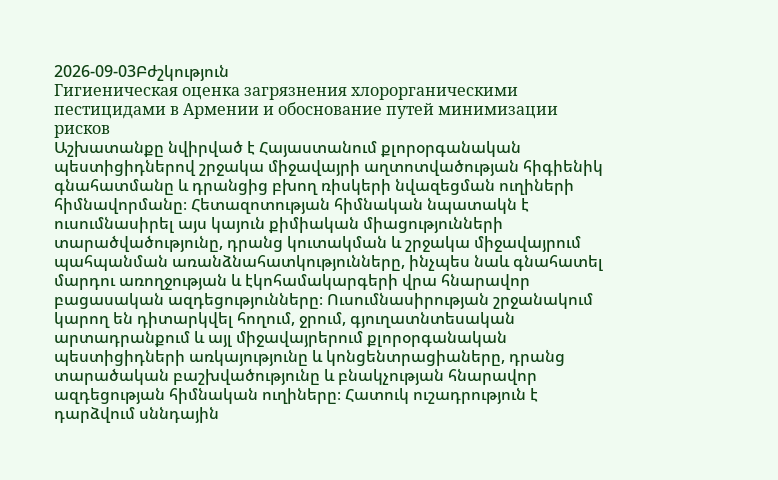2026-09-03Բժշկություն
Гигиеническая оценка загрязнения хлорорганическими пестицидами в Армении и обоснование путей минимизации рисков
Աշխատանքը նվիրված է Հայաստանում քլորօրգանական պեստիցիդներով շրջակա միջավայրի աղտոտվածության հիգիենիկ գնահատմանը և դրանցից բխող ռիսկերի նվազեցման ուղիների հիմնավորմանը։ Հետազոտության հիմնական նպատակն է ուսումնասիրել այս կայուն քիմիական միացությունների տարածվածությունը, դրանց կուտակման և շրջակա միջավայրում պահպանման առանձնահատկությունները, ինչպես նաև գնահատել մարդու առողջության և էկոհամակարգերի վրա հնարավոր բացասական ազդեցությունները։ Ուսումնասիրության շրջանակում կարող են դիտարկվել հողում, ջրում, գյուղատնտեսական արտադրանքում և այլ միջավայրերում քլորօրգանական պեստիցիդների առկայությունը և կոնցենտրացիաները, դրանց տարածական բաշխվածությունը և բնակչության հնարավոր ազդեցության հիմնական ուղիները։ Հատուկ ուշադրություն է դարձվում սննդային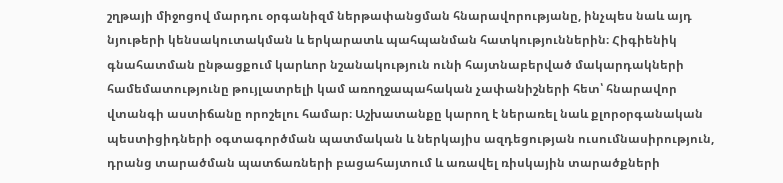շղթայի միջոցով մարդու օրգանիզմ ներթափանցման հնարավորությանը, ինչպես նաև այդ նյութերի կենսակուտակման և երկարատև պահպանման հատկություններին։ Հիգիենիկ գնահատման ընթացքում կարևոր նշանակություն ունի հայտնաբերված մակարդակների համեմատությունը թույլատրելի կամ առողջապահական չափանիշների հետ՝ հնարավոր վտանգի աստիճանը որոշելու համար։ Աշխատանքը կարող է ներառել նաև քլորօրգանական պեստիցիդների օգտագործման պատմական և ներկայիս ազդեցության ուսումնասիրություն, դրանց տարածման պատճառների բացահայտում և առավել ռիսկային տարածքների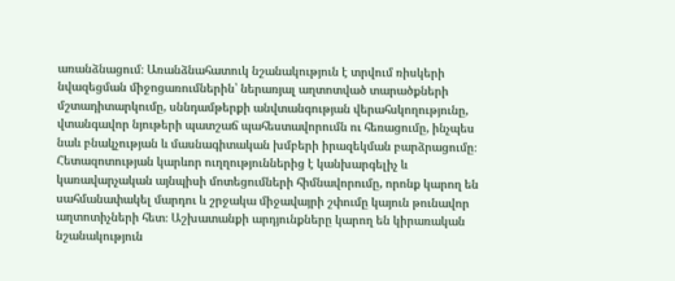առանձնացում։ Առանձնահատուկ նշանակություն է տրվում ռիսկերի նվազեցման միջոցառումներին՝ ներառյալ աղտոտված տարածքների մշտադիտարկումը, սննդամթերքի անվտանգության վերահսկողությունը, վտանգավոր նյութերի պատշաճ պահեստավորումն ու հեռացումը, ինչպես նաև բնակչության և մասնագիտական խմբերի իրազեկման բարձրացումը։ Հետազոտության կարևոր ուղղություններից է կանխարգելիչ և կառավարչական այնպիսի մոտեցումների հիմնավորումը, որոնք կարող են սահմանափակել մարդու և շրջակա միջավայրի շփումը կայուն թունավոր աղտոտիչների հետ։ Աշխատանքի արդյունքները կարող են կիրառական նշանակություն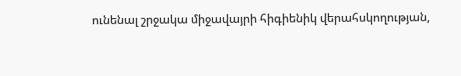ունենալ շրջակա միջավայրի հիգիենիկ վերահսկողության,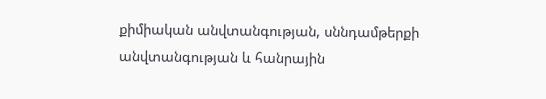քիմիական անվտանգության, սննդամթերքի անվտանգության և հանրային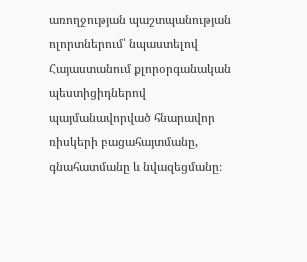առողջության պաշտպանության ոլորտներում՝ նպաստելով Հայաստանում քլորօրգանական պեստիցիդներով պայմանավորված հնարավոր ռիսկերի բացահայտմանը, գնահատմանը և նվազեցմանը։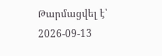Թարմացվել է՝ 2026-09-13